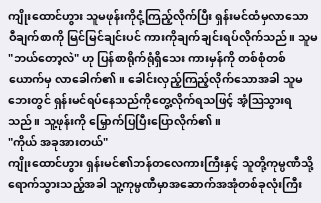ကျိုးထောင်ဟွား သူမဖုန်းကိုငုံ့ကြည့်လိုက်ပြီး ရှန်းမင်ထံမှလာသော ဝီချက်စာကို မြင်မြင်ချင်းပင် ကားကိုချက်ချင်းရပ်လိုက်သည်။ သူမ "ဘယ်တော့လဲ" ဟု ပြန်စာရိုက်ရုံရှိသေး ကားမှန်ကို တစ်စုံတစ်ယောက်မှ လာခေါက်၏။ ခေါင်းလှည့်ကြည့်လိုက်သောအခါ သူမဘေးတွင် ရှန်းမင်ရပ်နေသည်ကိုတွေ့လိုက်ရသဖြင့် အံ့ဩသွားရသည်။ သူ့ဖုန်းကို မြှောက်ပြပြီးပြောလိုက်၏။
"ကိုယ် အခုအားတယ်"
ကျိုးထောင်ဟွား ရှန်းမင်၏ဘန်တလေကားကြီးနှင့် သူတို့ကုမ္ပဏီသို့ရောက်သွားသည့်အခါ သူ့ကုမ္ပဏီမှာအဆောက်အအုံတစ်ခုလုံးကြီး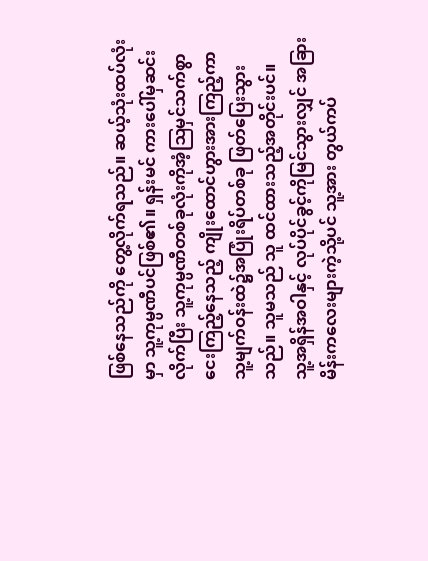ဖြစ်နေသည်ကို တွေ့လိုက်ရသည်။ ဆယ့်သုံးထပ်လုံးမှာ သူ့ကုမ္ပဏီပင်ဖြစ်၏။ ရှန်းမင် ကားပေါ်မှဆင်းလိုက်ပြီး သူ့ကုမ္ပဏီတစ်ခုလုံးကိုအံ့ဩမှင်သက်စွာ ငေးကြည့်နေသည့် ကျိုးထောင်ဟွားအားကြည့်ကာ သူ့မျက်ဝန်းထဲ၌အပြုံးရိပ်တစ်ခု ဖြတ်ပြေးသွားသည်။ သူမသည် သူ ထင်ထားသည့်အတိုင်းပင်။
သူ့အရှိန်အဝါနှင့် လုပ်ပိုင်ခွင့်ကိုမြင်သွားလျှင် အခြားမိန်းကလေးများကဲ့သို့ပင် သူ့အား တွယ်ကပ်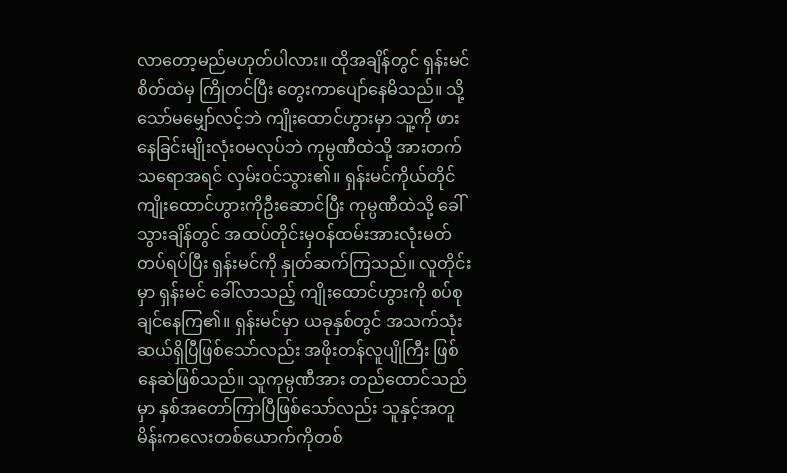လာတော့မည်မဟုတ်ပါလား။ ထိုအချိန်တွင် ရှန်းမင်စိတ်ထဲမှ ကြိုတင်ပြီး တွေးကာပျော်နေမိသည်။ သို့သော်မမျှော်လင့်ဘဲ ကျိုးထောင်ဟွားမှာ သူ့ကို ဖားနေခြင်းမျိုးလုံးဝမလုပ်ဘဲ ကုမ္ပဏီထဲသို့ အားတက်သရောအရင် လှမ်းဝင်သွား၏။ ရှန်းမင်ကိုယ်တိုင် ကျိုးထောင်ဟွားကိုဦးဆောင်ပြီး ကုမ္ပဏီထဲသို့ ခေါ်သွားချိန်တွင် အထပ်တိုင်းမှဝန်ထမ်းအားလုံးမတ်တပ်ရပ်ပြီး ရှန်းမင်ကို နှုတ်ဆက်ကြသည်။ လူတိုင်းမှာ ရှန်းမင် ခေါ်လာသည့် ကျိုးထောင်ဟွားကို စပ်စုချင်နေကြ၏။ ရှန်းမင်မှာ ယခုနှစ်တွင် အသက်သုံးဆယ်ရှိပြီဖြစ်သော်လည်း အဖိုးတန်လူပျိုကြီး ဖြစ်နေဆဲဖြစ်သည်။ သူကုမ္ပဏီအား တည်ထောင်သည်မှာ နှစ်အတော်ကြာပြီဖြစ်သော်လည်း သူနှင့်အတူ မိန်းကလေးတစ်ယောက်ကိုတစ်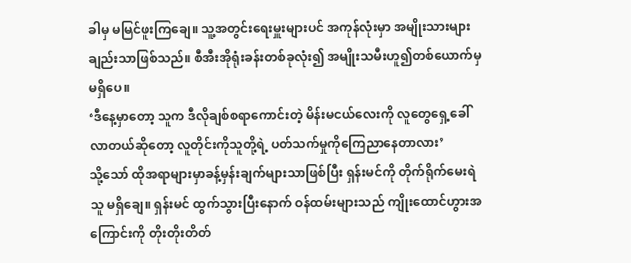ခါမှ မမြင်ဖူးကြချေ။ သူ့အတွင်းရေးမှူးများပင် အကုန်လုံးမှာ အမျိုးသားများချည်းသာဖြစ်သည်။ စီအီးအိုရုံးခန်းတစ်ခုလုံး၍ အမျိုးသမီးဟူ၍တစ်ယောက်မှမရှိပေ။
‘ဒီနေ့မှာတော့ သူက ဒီလိုချစ်စရာကောင်းတဲ့ မိန်းမငယ်လေးကို လူတွေရှေ့ခေါ်လာတယ်ဆိုတော့ လူတိုင်းကိုသူတို့ရဲ့ ပတ်သက်မှုကိုကြေညာနေတာလား’
သို့သော် ထိုအရာများမှာခန့်မှန်းချက်များသာဖြစ်ပြီး ရှန်းမင်ကို တိုက်ရိုက်မေးရဲသူ မရှိချေ။ ရှန်းမင် ထွက်သွားပြီးနောက် ဝန်ထမ်းများသည် ကျိုးထောင်ဟွားအကြောင်းကို တိုးတိုးတိတ်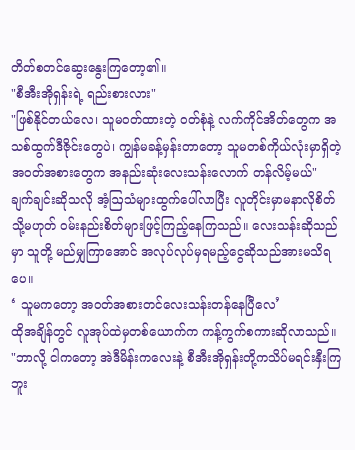တိတ်စတင်ဆွေးနွေးကြတော့၏။
"စီအီးအိုရှန်းရဲ့ ရည်းစားလား"
"ဖြစ်နိုင်တယ်လေ၊ သူမဝတ်ထားတဲ့ ဝတ်စုံနဲ့ လက်ကိုင်အိတ်တွေက အသစ်ထွက်ဒီဇိုင်းတွေပဲ၊ ကျွန်မခန့်မှန်းတာတော့ သူမတစ်ကိုယ်လုံးမှာရှိတဲ့ အဝတ်အစားတွေက အနည်းဆုံးလေးသန်းလောက် တန်လိမ့်မယ်"
ချက်ချင်းဆိုသလို အံ့ဩသံများထွက်ပေါ်လာပြီး လူတိုင်းမှာမနာလိုစိတ် သို့မဟုတ် ဝမ်းနည်းစိတ်များဖြင့်ကြည့်နေကြသည်။ လေးသန်းဆိုသည်မှာ သူတို့ မည်မျှကြာအောင် အလုပ်လုပ်မှရမည့်ငွေဆိုသည်အားမသိရပေ။
‘ သူမကတော့ အဝတ်အစားတင်လေးသန်းတန်နေပြီလေ’
ထိုအချိန်တွင် လူအုပ်ထဲမှတစ်ယောက်က ကန့်ကွက်စကားဆိုလာသည်။
"ဘာလို့ ငါကတော့ အဲဒီမိန်းကလေးနဲ့ စီအီးအိုရှန်းတို့ကသိပ်မရင်းနှီးကြဘူး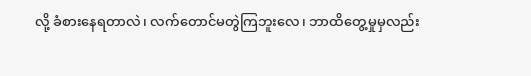လို့ ခံစားနေရတာလဲ၊ လက်တောင်မတွဲကြဘူးလေ၊ ဘာထိတွေ့မှုမှလည်း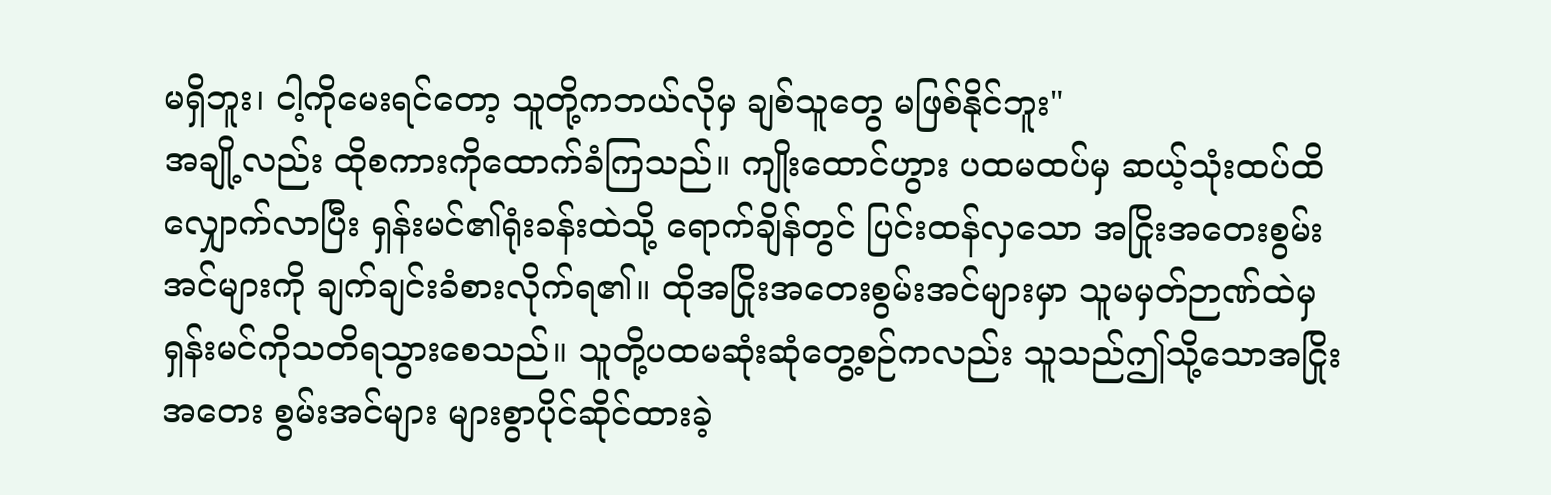မရှိဘူး၊ ငါ့ကိုမေးရင်တော့ သူတို့ကဘယ်လိုမှ ချစ်သူတွေ မဖြစ်နိုင်ဘူး"
အချို့လည်း ထိုစကားကိုထောက်ခံကြသည်။ ကျိုးထောင်ဟွား ပထမထပ်မှ ဆယ့်သုံးထပ်ထိလျှောက်လာပြီး ရှန်းမင်၏ရုံးခန်းထဲသို့ ရောက်ချိန်တွင် ပြင်းထန်လှသော အငြိုးအတေးစွမ်းအင်များကို ချက်ချင်းခံစားလိုက်ရ၏။ ထိုအငြိုးအတေးစွမ်းအင်များမှာ သူမမှတ်ဉာဏ်ထဲမှ ရှန်းမင်ကိုသတိရသွားစေသည်။ သူတို့ပထမဆုံးဆုံတွေ့စဉ်ကလည်း သူသည်ဤသို့သောအငြိုးအတေး စွမ်းအင်များ များစွာပိုင်ဆိုင်ထားခဲ့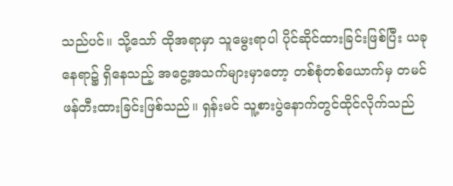သည်ပင်။ သို့သော် ထိုအရာမှာ သူမွေးရာပါ ပိုင်ဆိုင်ထားခြင်းဖြစ်ပြီး ယခုနေရာ၌ ရှိနေသည့် အငွေ့အသက်များမှာတော့ တစ်စုံတစ်ယောက်မှ တမင်ဖန်တီးထားခြင်းဖြစ်သည်။ ရှန်းမင် သူ့စားပွဲနောက်တွင်ထိုင်လိုက်သည်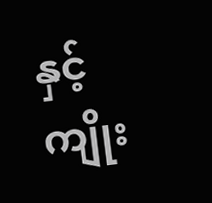နှင့် ကျိုး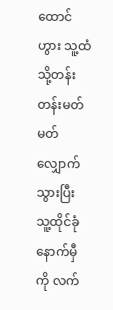ထောင်ဟွား သူ့ထံသို့တန်းတန်းမတ်မတ် လျှောက်သွားပြီး သူ့ထိုင်ခုံနောက်မှီကို လက်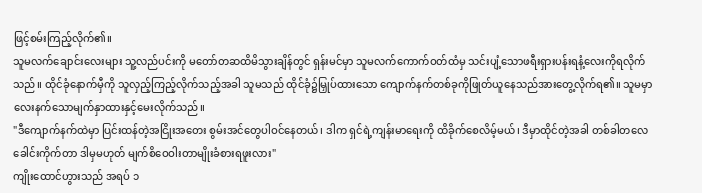ဖြင့်စမ်းကြည့်လိုက်၏။
သူမလက်ချောင်းလေးများ သူ့လည်ပင်းကို မတော်တဆထိမိသွားချိန်တွင် ရှန်းမင်မှာ သူမလက်ကောက်ဝတ်ထံမှ သင်းပျံ့သောဖရီးရှားပန်းရနံ့လေးကိုရလိုက်သည်။ ထိုင်ခုံနောက်မှီကို သူလှည့်ကြည့်လိုက်သည့်အခါ သူမသည် ထိုင်ခုံ၌မြှုပ်ထားသော ကျောက်နက်တစ်ခုကိုဖြုတ်ယူနေသည်အားတွေ့လိုက်ရ၏။ သူမမှာ လေးနက်သောမျက်နှာထားနှင့်မေးလိုက်သည်။
"ဒီကျောက်နက်ထဲမှာ ပြင်းထန်တဲ့အငြိုးအတေး စွမ်းအင်တွေပါဝင်နေတယ်၊ ဒါက ရှင်ရဲ့ကျန်းမာရေးကို ထိခိုက်စေလိမ့်မယ်၊ ဒီမှာထိုင်တဲ့အခါ တစ်ခါတလေ ခေါင်းကိုက်တာ ဒါမှမဟုတ် မျက်စိဝေဝါးတာမျိုးခံစားရဖူးလား"
ကျိုးထောင်ဟွားသည် အရပ် ၁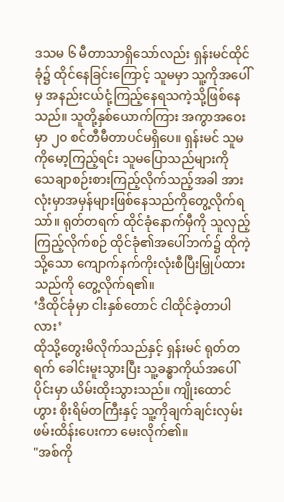ဒသမ ၆ မီတာသာရှိသော်လည်း ရှန်းမင်ထိုင်ခုံ၌ ထိုင်နေခြင်းကြောင့် သူမမှာ သူ့ကိုအပေါ်မှ အနည်းငယ်ငုံ့ကြည့်နေရသကဲ့သို့ဖြစ်နေသည်။ သူတို့နှစ်ယောက်ကြား အကွာအဝေးမှာ ၂၀ စင်တီမီတာပင်မရှိပေ။ ရှန်းမင် သူမကိုမော့ကြည့်ရင်း သူမပြောသည်များကို သေချာစဉ်းစားကြည့်လိုက်သည့်အခါ အားလုံးမှာအမှန်များဖြစ်နေသည်ကိုတွေ့လိုက်ရသာ်။ ရုတ်တရက် ထိုင်ခုံနောက်မှီကို သူလှည့်ကြည့်လိုက်စဉ် ထိုင်ခုံ၏အပေါ်ဘက်၌ ထိုကဲ့သို့သော ကျောက်နက်ကိုးလုံးစီပြီးမြှုပ်ထားသည်ကို တွေ့လိုက်ရ၏။
‘ဒီထိုင်ခုံမှာ ငါးနှစ်တောင် ငါထိုင်ခဲ့တာပါလား’
ထိုသို့တွေးမိလိုက်သည်နှင့် ရှန်းမင် ရုတ်တရက် ခေါင်းမူးသွားပြီး သူ့ခန္ဓာကိုယ်အပေါ်ပိုင်းမှာ ယိမ်းထိုးသွားသည်။ ကျိုးထောင်ဟွား စိုးရိမ်တကြီးနှင့် သူ့ကိုချက်ချင်းလှမ်းဖမ်းထိန်းပေးကာ မေးလိုက်၏။
"အစ်ကို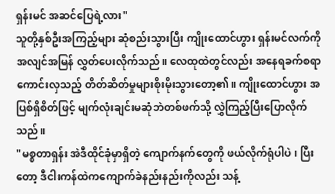ရှန်းမင် အဆင်ပြေရဲ့လား"
သူတို့နှစ်ဦးအကြည့်များ ဆုံစည်းသွားပြီး ကျိုးထောင်ဟွား ရှန်းမင်လက်ကို အလျင်အမြန် လွှတ်ပေးလိုက်သည်။ လေထုထဲတွင်လည်း အနေရခက်စရာ ကောင်းလှသည့် တိတ်ဆိတ်မှုများစိုးမိုးသွားတော့၏။ ကျိုးထောင်ဟွား အပြစ်ရှိစိတ်ဖြင့် မျက်လုံးချင်းမဆုံဘဲတစ်ဖက်သို့ လွှဲကြည့်ပြီးပြောလိုက်သည်။
"မစ္စတာရှန်း အဲဒီထိုင်ခုံမှာရှိတဲ့ ကျောက်နက်တွေကို ဖယ်လိုက်ရုံပါပဲ၊ ပြီးတော့ ဒီငါးကန်ထဲကကျောက်ခဲနည်းနည်းကိုလည်း သန့်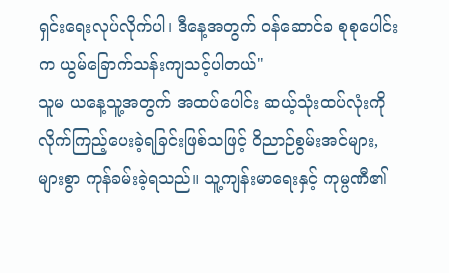ရှင်းရေးလုပ်လိုက်ပါ၊ ဒီနေ့အတွက် ဝန်ဆောင်ခ စုစုပေါင်းက ယွမ်ခြောက်သန်းကျသင့်ပါတယ်"
သူမ ယနေ့သူ့အတွက် အထပ်ပေါင်း ဆယ့်သုံးထပ်လုံးကိုလိုက်ကြည့်ပေးခဲ့ရခြင်းဖြစ်သဖြင့် ဝိညာဉ်စွမ်းအင်များ, များစွာ ကုန်ခမ်းခဲ့ရသည်။ သူ့ကျန်းမာရေးနှင့် ကုမ္ပဏီ၏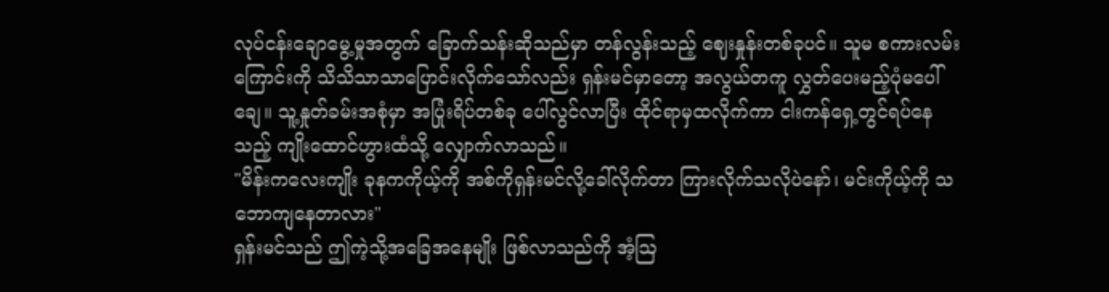လုပ်ငန်းချောမွေ့မှုအတွက် ခြောက်သန်းဆိုသည်မှာ တန်လွန်းသည့် ဈေးနှုန်းတစ်ခုပင်။ သူမ စကားလမ်းကြောင်းကို သိသိသာသာပြောင်းလိုက်သော်လည်း ရှန်းမင်မှာတော့ အလွယ်တကူ လွှတ်ပေးမည့်ပုံမပေါ်ချေ။ သူ့နှုတ်ခမ်းအစုံမှာ အပြုံးရိပ်တစ်ခု ပေါ်လွင်လာပြီး ထိုင်ရာမှထလိုက်ကာ ငါးကန်ရှေ့တွင်ရပ်နေသည့် ကျိုးထောင်ဟွားထံသို့ လျှောက်လာသည်။
"မိန်းကလေးကျိုး ခုနကကိုယ့်ကို အစ်ကိုရှန်းမင်လို့ခေါ်လိုက်တာ ကြားလိုက်သလိုပဲနော်၊ မင်းကိုယ့်ကို သဘောကျနေတာလား"
ရှန်းမင်သည် ဤကဲ့သို့အခြေအနေမျိုး ဖြစ်လာသည်ကို အံ့ဩ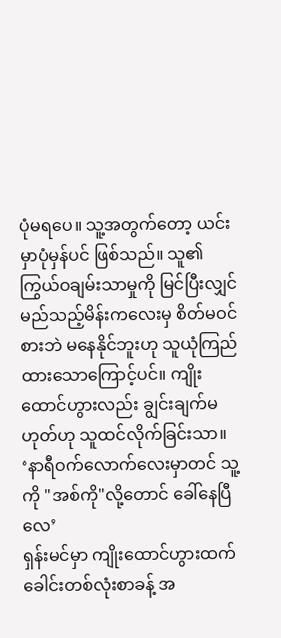ပုံမရပေ။ သူ့အတွက်တော့ ယင်းမှာပုံမှန်ပင် ဖြစ်သည်။ သူ၏ကြွယ်ဝချမ်းသာမှုကို မြင်ပြီးလျှင် မည်သည့်မိန်းကလေးမှ စိတ်မဝင်စားဘဲ မနေနိုင်ဘူးဟု သူယုံကြည်ထားသောကြောင့်ပင်။ ကျိုးထောင်ဟွားလည်း ချွင်းချက်မဟုတ်ဟု သူထင်လိုက်ခြင်းသာ။
‘နာရီဝက်လောက်လေးမှာတင် သူ့ကို "အစ်ကို"လို့တောင် ခေါ်နေပြီလေ’
ရှန်းမင်မှာ ကျိုးထောင်ဟွားထက်ခေါင်းတစ်လုံးစာခန့် အ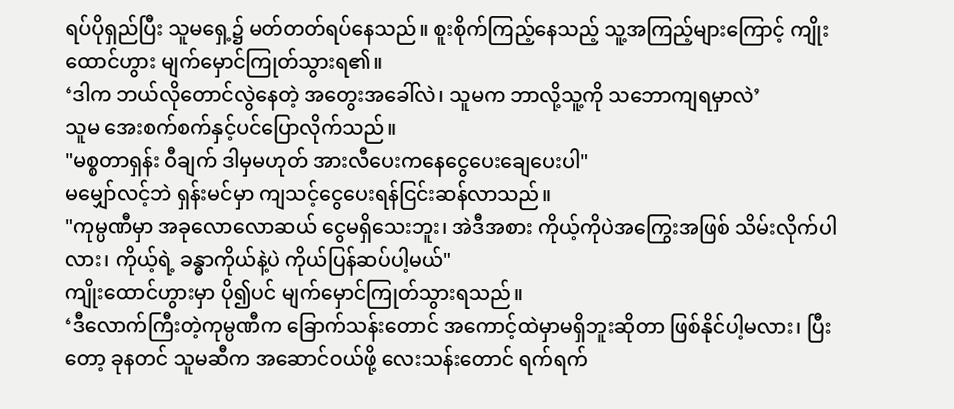ရပ်ပိုရှည်ပြီး သူမရှေ့၌ မတ်တတ်ရပ်နေသည်။ စူးစိုက်ကြည့်နေသည့် သူ့အကြည့်များကြောင့် ကျိုးထောင်ဟွား မျက်မှောင်ကြုတ်သွားရ၏။
‘ဒါက ဘယ်လိုတောင်လွဲနေတဲ့ အတွေးအခေါ်လဲ၊ သူမက ဘာလို့သူ့ကို သဘောကျရမှာလဲ’
သူမ အေးစက်စက်နှင့်ပင်ပြောလိုက်သည်။
"မစ္စတာရှန်း ဝီချက် ဒါမှမဟုတ် အားလီပေးကနေငွေပေးချေပေးပါ"
မမျှော်လင့်ဘဲ ရှန်းမင်မှာ ကျသင့်ငွေပေးရန်ငြင်းဆန်လာသည်။
"ကုမ္ပဏီမှာ အခုလောလောဆယ် ငွေမရှိသေးဘူး၊ အဲဒီအစား ကိုယ့်ကိုပဲအကြွေးအဖြစ် သိမ်းလိုက်ပါလား၊ ကိုယ့်ရဲ့ ခန္ဓာကိုယ်နဲ့ပဲ ကိုယ်ပြန်ဆပ်ပါ့မယ်"
ကျိုးထောင်ဟွားမှာ ပို၍ပင် မျက်မှောင်ကြုတ်သွားရသည်။
‘ဒီလောက်ကြီးတဲ့ကုမ္ပဏီက ခြောက်သန်းတောင် အကောင့်ထဲမှာမရှိဘူးဆိုတာ ဖြစ်နိုင်ပါ့မလား၊ ပြီးတော့ ခုနတင် သူမဆီက အဆောင်ဝယ်ဖို့ လေးသန်းတောင် ရက်ရက်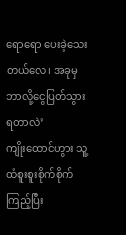ရောရော ပေးခဲ့သေးတယ်လေ၊ အခုမှ ဘာလို့ငွေပြတ်သွားရတာလဲ’
ကျိုးထောင်ဟွား သူ့ထံစူးစူးစိုက်စိုက်ကြည့်ပြီး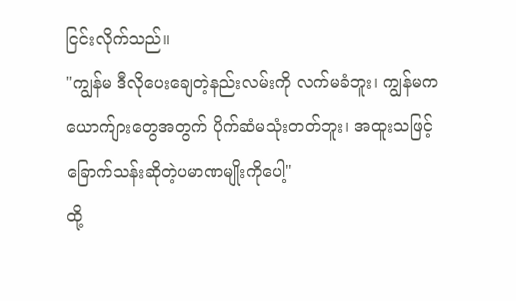ငြင်းလိုက်သည်။
"ကျွန်မ ဒီလိုပေးချေတဲ့နည်းလမ်းကို လက်မခံဘူး၊ ကျွန်မက ယောက်ျားတွေအတွက် ပိုက်ဆံမသုံးတတ်ဘူး၊ အထူးသဖြင့် ခြောက်သန်းဆိုတဲ့ပမာဏမျိုးကိုပေါ့"
ထို့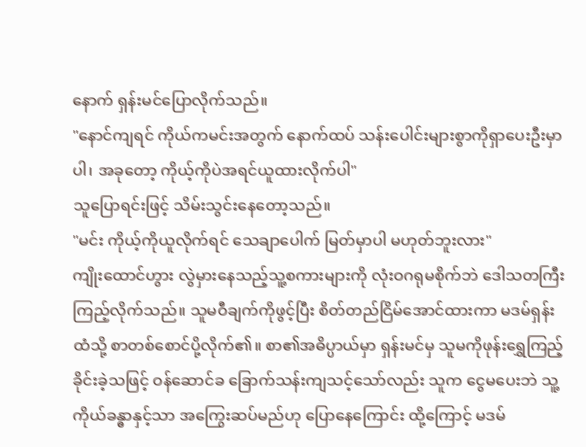နောက် ရှန်းမင်ပြောလိုက်သည်။
"နောင်ကျရင် ကိုယ်ကမင်းအတွက် နောက်ထပ် သန်းပေါင်းများစွာကိုရှာပေးဦးမှာပါ၊ အခုတော့ ကိုယ့်ကိုပဲအရင်ယူထားလိုက်ပါ"
သူပြောရင်းဖြင့် သိမ်းသွင်းနေတော့သည်။
"မင်း ကိုယ့်ကိုယူလိုက်ရင် သေချာပေါက် မြတ်မှာပါ မဟုတ်ဘူးလား"
ကျိုးထောင်ဟွား လွဲမှားနေသည့်သူ့စကားများကို လုံးဝဂရုမစိုက်ဘဲ ဒေါသတကြီး ကြည့်လိုက်သည်။ သူမဝီချက်ကိုဖွင့်ပြီး စိတ်တည်ငြိမ်အောင်ထားကာ မဒမ်ရှန်းထံသို့ စာတစ်စောင်ပို့လိုက်၏။ စာ၏အဓိပ္ပာယ်မှာ ရှန်းမင်မှ သူမကိုဖုန်းရွှေကြည့်ခိုင်းခဲ့သဖြင့် ဝန်ဆောင်ခ ခြောက်သန်းကျသင့်သော်လည်း သူက ငွေမပေးဘဲ သူ့ကိုယ်ခန္ဓာနှင့်သာ အကြွေးဆပ်မည်ဟု ပြောနေကြောင်း ထို့ကြောင့် မဒမ်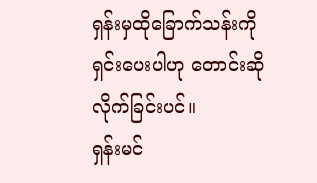ရှန်းမှထိုခြောက်သန်းကို ရှင်းပေးပါဟု တောင်းဆိုလိုက်ခြင်းပင်။
ရှန်းမင်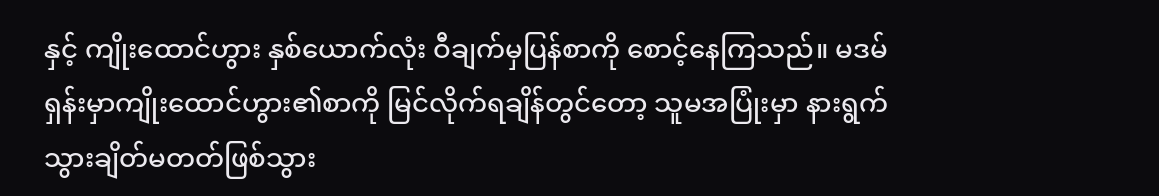နှင့် ကျိုးထောင်ဟွား နှစ်ယောက်လုံး ဝီချက်မှပြန်စာကို စောင့်နေကြသည်။ မဒမ်ရှန်းမှာကျိုးထောင်ဟွား၏စာကို မြင်လိုက်ရချိန်တွင်တော့ သူမအပြုံးမှာ နားရွက်သွားချိတ်မတတ်ဖြစ်သွား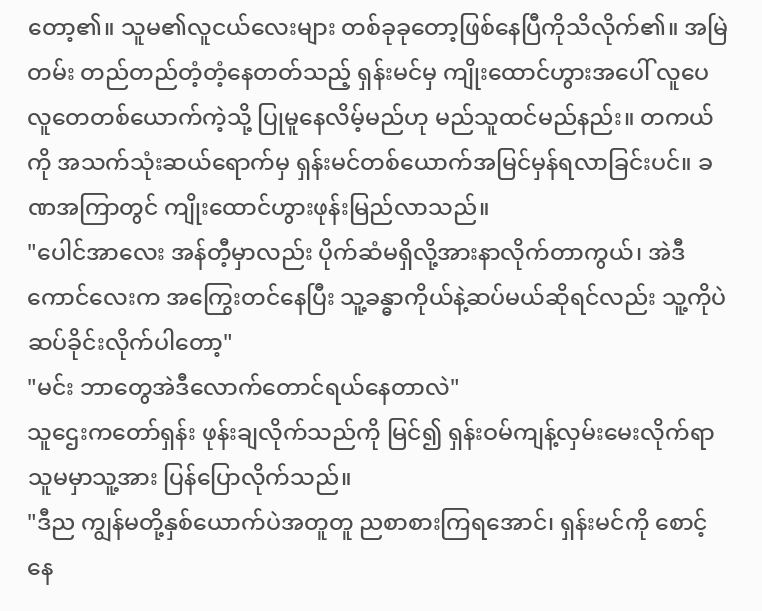တော့၏။ သူမ၏လူငယ်လေးများ တစ်ခုခုတော့ဖြစ်နေပြီကိုသိလိုက်၏။ အမြဲတမ်း တည်တည်တံ့တံ့နေတတ်သည့် ရှန်းမင်မှ ကျိုးထောင်ဟွားအပေါ် လူပေလူတေတစ်ယောက်ကဲ့သို့ ပြုမူနေလိမ့်မည်ဟု မည်သူထင်မည်နည်း။ တကယ်ကို အသက်သုံးဆယ်ရောက်မှ ရှန်းမင်တစ်ယောက်အမြင်မှန်ရလာခြင်းပင်။ ခဏအကြာတွင် ကျိုးထောင်ဟွားဖုန်းမြည်လာသည်။
"ပေါင်အာလေး အန်တီ့မှာလည်း ပိုက်ဆံမရှိလို့အားနာလိုက်တာကွယ်၊ အဲဒီကောင်လေးက အကြွေးတင်နေပြီး သူ့ခန္ဓာကိုယ်နဲ့ဆပ်မယ်ဆိုရင်လည်း သူ့ကိုပဲဆပ်ခိုင်းလိုက်ပါတော့"
"မင်း ဘာတွေအဲဒီလောက်တောင်ရယ်နေတာလဲ"
သူဌေးကတော်ရှန်း ဖုန်းချလိုက်သည်ကို မြင်၍ ရှန်းဝမ်ကျန့်လှမ်းမေးလိုက်ရာ သူမမှာသူ့အား ပြန်ပြောလိုက်သည်။
"ဒီည ကျွန်မတို့နှစ်ယောက်ပဲအတူတူ ညစာစားကြရအောင်၊ ရှန်းမင်ကို စောင့်နေ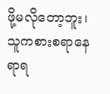ဖို့မလိုတော့ဘူး၊ သူကစားစရာနေရာရ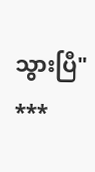သွားပြီ"
***